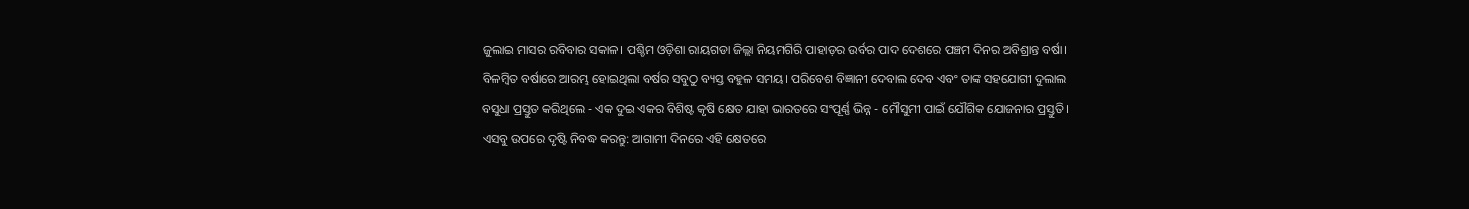ଜୁଲାଇ ମାସର ରବିବାର ସକାଳ। ପଶ୍ଚିମ ଓଡ଼ିଶା ରାୟଗଡା ଜିଲ୍ଲା ନିୟମଗିରି ପାହାଡ଼ର ଉର୍ବର ପାଦ ଦେଶରେ ପଞ୍ଚମ ଦିନର ଅବିଶ୍ରାନ୍ତ ବର୍ଷା। ବିଳମ୍ବିତ ବର୍ଷାରେ ଆରମ୍ଭ ହୋଇଥିଲା ବର୍ଷର ସବୁଠୁ ବ୍ୟସ୍ତ ବହୁଳ ସମୟ। ପରିବେଶ ବିଜ୍ଞାନୀ ଦେବାଲ ଦେବ ଏବଂ ତାଙ୍କ ସହଯୋଗୀ ଦୁଲାଲ ବସୁଧା ପ୍ରସ୍ତୁତ କରିଥିଲେ - ଏକ ଦୁଇ ଏକର ବିଶିଷ୍ଟ କୃଷି କ୍ଷେତ ଯାହା ଭାରତରେ ସଂପୂର୍ଣ୍ଣ ଭିନ୍ନ - ମୌସୁମୀ ପାଇଁ ଯୌଗିକ ଯୋଜନାର ପ୍ରସ୍ତୁତି।
ଏସବୁ ଉପରେ ଦୃଷ୍ଟି ନିବଦ୍ଧ କରନ୍ତୁ: ଆଗାମୀ ଦିନରେ ଏହି କ୍ଷେତରେ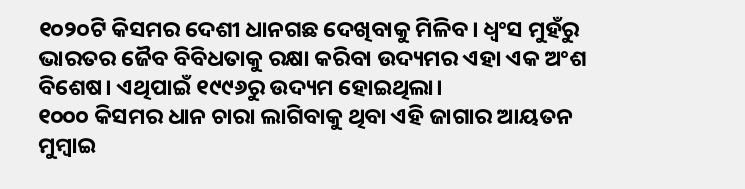୧୦୨୦ଟି କିସମର ଦେଶୀ ଧାନଗଛ ଦେଖିବାକୁ ମିଳିବ। ଧ୍ୱଂସ ମୁହଁରୁ ଭାରତର ଜୈବ ବିବିଧତାକୁ ରକ୍ଷା କରିବା ଉଦ୍ୟମର ଏହା ଏକ ଅଂଶ ବିଶେଷ। ଏଥିପାଇଁ ୧୯୯୬ରୁ ଉଦ୍ୟମ ହୋଇଥିଲା।
୧୦୦୦ କିସମର ଧାନ ଚାରା ଲାଗିବାକୁ ଥିବା ଏହି ଜାଗାର ଆୟତନ ମୁମ୍ବାଇ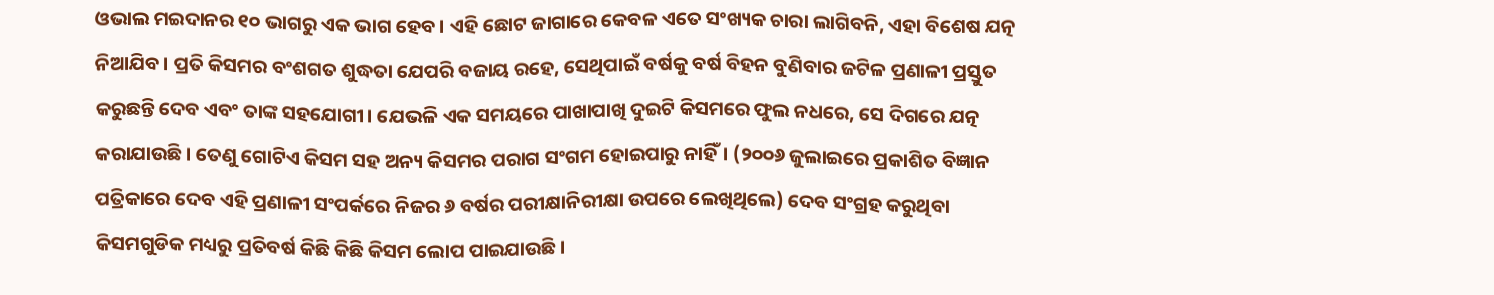ଓଭାଲ ମଇଦାନର ୧୦ ଭାଗରୁ ଏକ ଭାଗ ହେବ। ଏହି ଛୋଟ ଜାଗାରେ କେବଳ ଏତେ ସଂଖ୍ୟକ ଚାରା ଲାଗିବନି, ଏହା ବିଶେଷ ଯତ୍ନ ନିଆଯିବ। ପ୍ରତି କିସମର ବଂଶଗତ ଶୁଦ୍ଧତା ଯେପରି ବଜାୟ ରହେ, ସେଥିପାଇଁ ବର୍ଷକୁ ବର୍ଷ ବିହନ ବୁଣିବାର ଜଟିଳ ପ୍ରଣାଳୀ ପ୍ରସ୍ତୁତ କରୁଛନ୍ତି ଦେବ ଏବଂ ତାଙ୍କ ସହଯୋଗୀ। ଯେଭଳି ଏକ ସମୟରେ ପାଖାପାଖି ଦୁଇଟି କିସମରେ ଫୁଲ ନଧରେ, ସେ ଦିଗରେ ଯତ୍ନ କରାଯାଉଛି। ତେଣୁ ଗୋଟିଏ କିସମ ସହ ଅନ୍ୟ କିସମର ପରାଗ ସଂଗମ ହୋଇପାରୁ ନାହିଁ। (୨୦୦୬ ଜୁଲାଇରେ ପ୍ରକାଶିତ ବିଜ୍ଞାନ ପତ୍ରିକାରେ ଦେବ ଏହି ପ୍ରଣାଳୀ ସଂପର୍କରେ ନିଜର ୬ ବର୍ଷର ପରୀକ୍ଷାନିରୀକ୍ଷା ଉପରେ ଲେଖିଥିଲେ) ଦେବ ସଂଗ୍ରହ କରୁଥିବା କିସମଗୁଡିକ ମଧ୍ୟରୁ ପ୍ରତିବର୍ଷ କିଛି କିଛି କିସମ ଲୋପ ପାଇଯାଉଛି।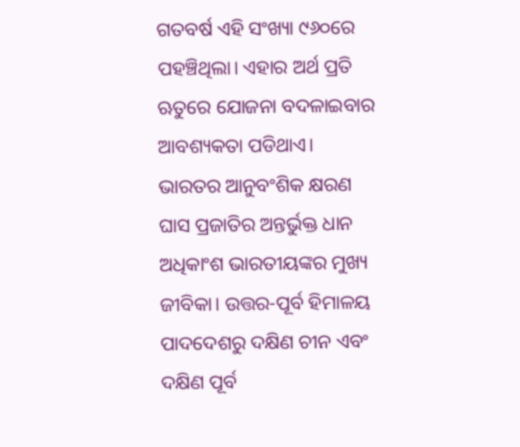ଗତବର୍ଷ ଏହି ସଂଖ୍ୟା ୯୬୦ରେ ପହଞ୍ଚିଥିଲା। ଏହାର ଅର୍ଥ ପ୍ରତି ଋତୁରେ ଯୋଜନା ବଦଳାଇବାର ଆବଶ୍ୟକତା ପଡିଥାଏ।
ଭାରତର ଆନୁବଂଶିକ କ୍ଷରଣ
ଘାସ ପ୍ରଜାତିର ଅନ୍ତର୍ଭୁକ୍ତ ଧାନ ଅଧିକାଂଶ ଭାରତୀୟଙ୍କର ମୁଖ୍ୟ ଜୀବିକା। ଉତ୍ତର-ପୂର୍ବ ହିମାଳୟ ପାଦଦେଶରୁ ଦକ୍ଷିଣ ଚୀନ ଏବଂ ଦକ୍ଷିଣ ପୂର୍ବ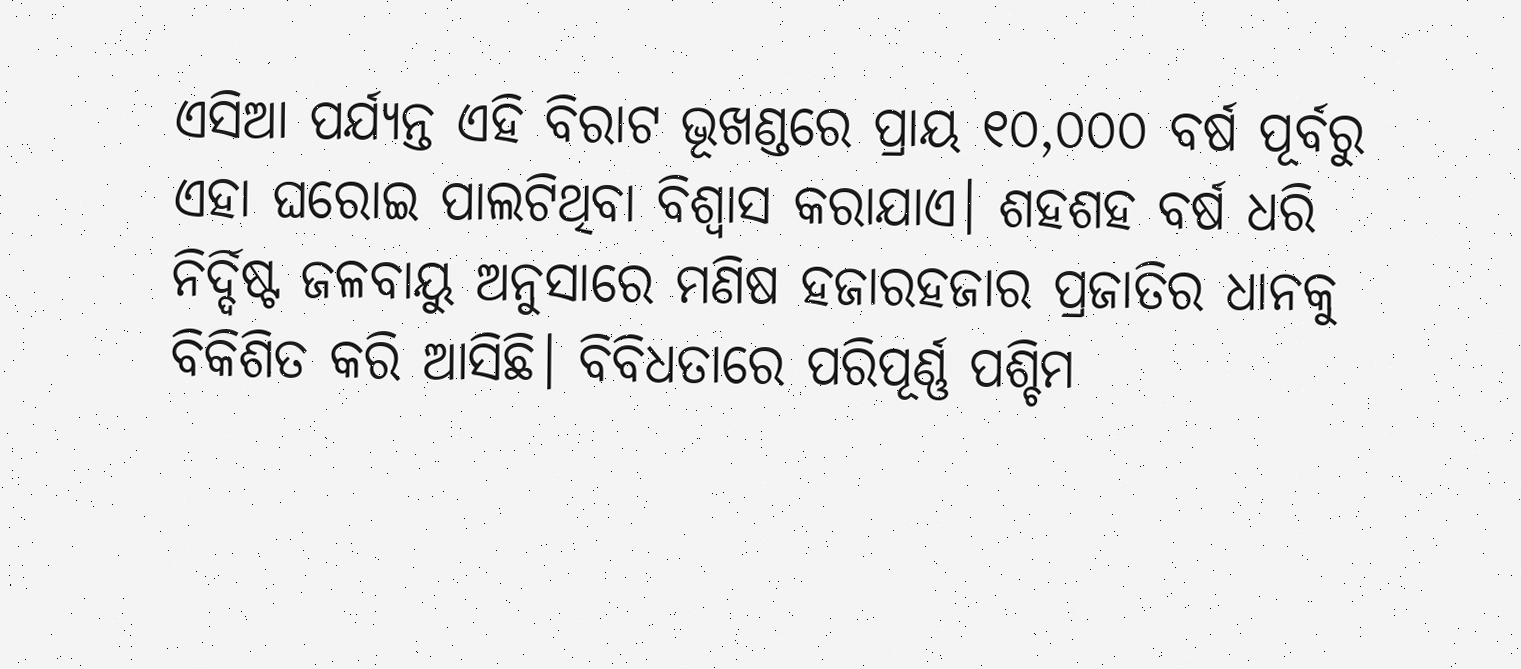ଏସିଆ ପର୍ଯ୍ୟନ୍ତ ଏହି ବିରାଟ ଭୂଖଣ୍ଡରେ ପ୍ରାୟ ୧୦,୦୦୦ ବର୍ଷ ପୂର୍ବରୁ ଏହା ଘରୋଇ ପାଲଟିଥିବା ବିଶ୍ୱାସ କରାଯାଏ। ଶହଶହ ବର୍ଷ ଧରି ନିର୍ଦ୍ଦିଷ୍ଟ ଜଳବାୟୁ ଅନୁସାରେ ମଣିଷ ହଜାରହଜାର ପ୍ରଜାତିର ଧାନକୁ ବିକିଶିତ କରି ଆସିଛି। ବିବିଧତାରେ ପରିପୂର୍ଣ୍ଣ ପଶ୍ଚିମ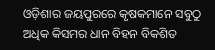ଓଡ଼ିଶାର ଜୟପୁରରେ କୃଷକମାନେ ସବୁଠୁ ଅଧିକ କିସମର ଧାନ ବିହନ ବିକଶିତ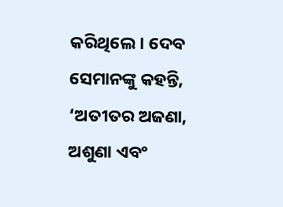କରିଥିଲେ। ଦେବ ସେମାନଙ୍କୁ କହନ୍ତି, ‘ଅତୀତର ଅଜଣା, ଅଶୁଣା ଏବଂ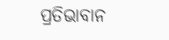ପ୍ରତିଭାବାନ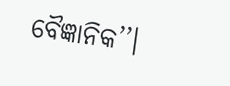ବୈଜ୍ଞାନିକ’’।